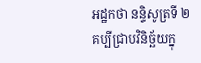អដ្ឋកថា នន្ទិសូត្រទី ២
គប្បីជ្រាបវិនិច្ឆ័យក្នុ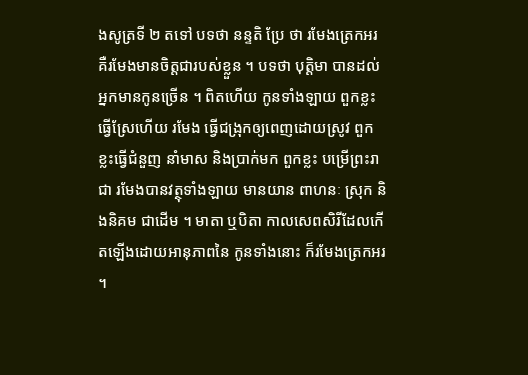ងសូត្រទី ២ តទៅ បទថា នន្ទតិ ប្រែ ថា រមែងត្រេកអរ គឺរមែងមានចិត្តជារបស់ខ្លួន ។ បទថា បុត្តិមា បានដល់ អ្នកមានកូនច្រើន ។ ពិតហើយ កូនទាំងឡាយ ពួកខ្លះធ្វើស្រែហើយ រមែង ធ្វើជង្រុកឲ្យពេញដោយស្រូវ ពួកខ្លះធ្វើជំនួញ នាំមាស និងប្រាក់មក ពួកខ្លះ បម្រើព្រះរាជា រមែងបានវត្ថុទាំងឡាយ មានយាន ពាហនៈ ស្រុក និងនិគម ជាដើម ។ មាតា ឬបិតា កាលសេពសិរីដែលកើតឡើងដោយអានុភាពនៃ កូនទាំងនោះ ក៏រមែងត្រេកអរ ។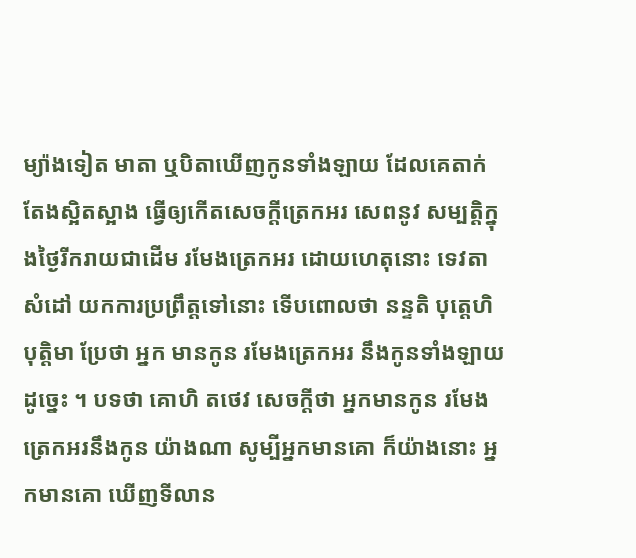ម្យ៉ាងទៀត មាតា ឬបិតាឃើញកូនទាំងឡាយ ដែលគេតាក់តែងស្អិតស្អាង ធ្វើឲ្យកើតសេចក្តីត្រេកអរ សេពនូវ សម្បត្តិក្នុងថ្ងៃរីករាយជាដើម រមែងត្រេកអរ ដោយហេតុនោះ ទេវតាសំដៅ យកការប្រព្រឹត្តទៅនោះ ទើបពោលថា នន្ទតិ បុត្តេហិ បុត្តិមា ប្រែថា អ្នក មានកូន រមែងត្រេកអរ នឹងកូនទាំងឡាយ ដូច្នេះ ។ បទថា គោហិ តថេវ សេចក្តីថា អ្នកមានកូន រមែងត្រេកអរនឹងកូន យ៉ាងណា សូម្បីអ្នកមានគោ ក៏យ៉ាងនោះ អ្នកមានគោ ឃើញទីលាន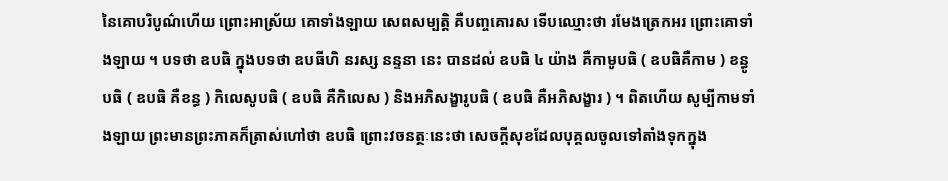នៃគោបរិបូណ៌ហើយ ព្រោះអាស្រ័យ គោទាំងឡាយ សេពសម្បត្តិ គឺបញ្ចគោរស ទើបឈ្មោះថា រមែងត្រេកអរ ព្រោះគោទាំងឡាយ ។ បទថា ឧបធិ ក្នុងបទថា ឧបធីហិ នរស្ស នន្ទនា នេះ បានដល់ ឧបធិ ៤ យ៉ាង គឺកាមូបធិ ( ឧបធិគឺកាម ) ខន្ធូបធិ ( ឧបធិ គឺខន្ធ ) កិលេសូបធិ ( ឧបធិ គឺកិលេស ) និងអភិសង្ខារូបធិ ( ឧបធិ គឺអភិសង្ខារ ) ។ ពិតហើយ សូម្បីកាមទាំងឡាយ ព្រះមានព្រះភាគក៏ត្រាស់ហៅថា ឧបធិ ព្រោះវចនត្ថៈនេះថា សេចក្តីសុខដែលបុគ្គលចូលទៅតាំងទុកក្នុង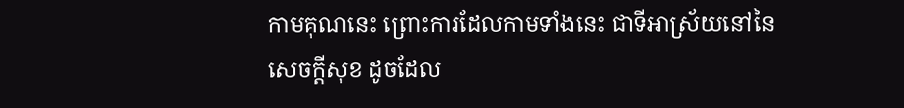កាមគុណនេះ ព្រោះការដែលកាមទាំងនេះ ជាទីអាស្រ័យនៅនៃសេចក្តីសុខ ដូចដែល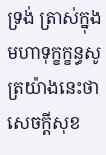ទ្រង់ ត្រាស់ក្នុងមហាទុក្ខក្ខន្ធសូត្រយ៉ាងនេះថា សេចក្តីសុខ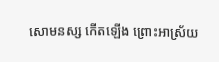សោមនស្ស កើតឡើង ព្រោះអាស្រ័យ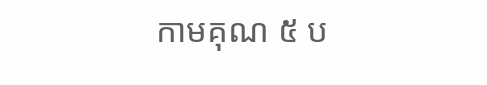កាមគុណ ៥ ប